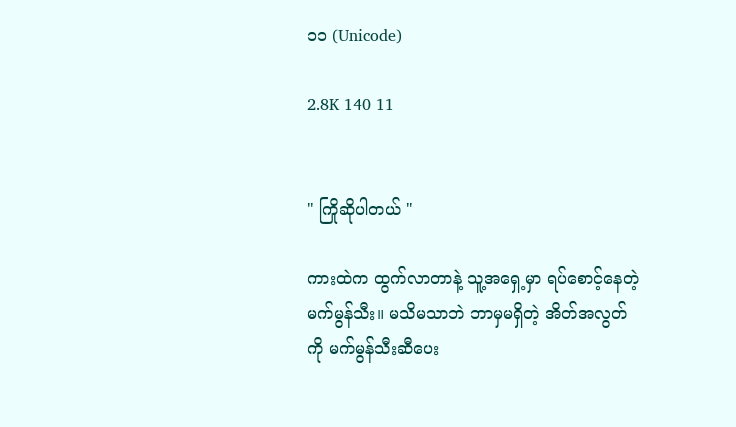၁၁ (Unicode)

2.8K 140 11


" ကြိုဆိုပါတယ် "

ကားထဲက ထွက်လာတာနဲ့ သူ့အရှေ့မှာ ရပ်စောင့်နေတဲ့ မက်မွန်သီး။ မသိမသာဘဲ ဘာမှမရှိတဲ့ အိတ်အလွတ်ကို မက်မွန်သီးဆီပေး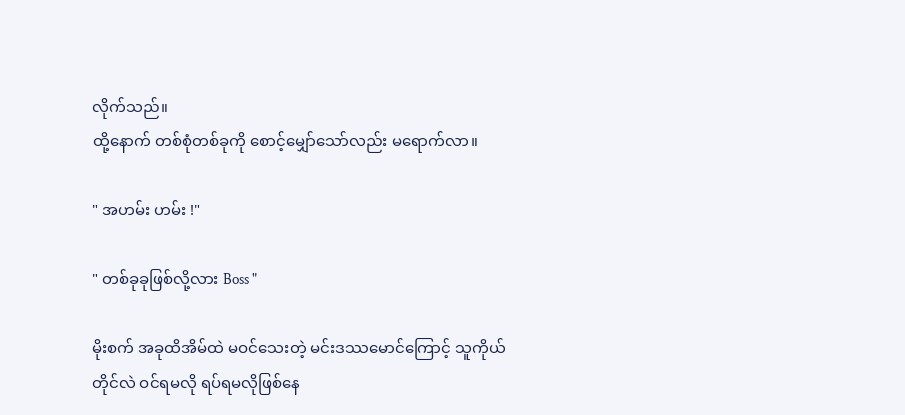လိုက်သည်။
ထို့နောက် တစ်စုံတစ်ခုကို စောင့်မျှော်သော်လည်း မရောက်လာ။

" အဟမ်း ဟမ်း !"

" တစ်ခုခုဖြစ်လို့လား Boss "

မိုးစက် အခုထိအိမ်ထဲ မဝင်သေးတဲ့ မင်းဒဿမောင်ကြောင့် သူကိုယ်တိုင်လဲ ဝင်ရမလို ရပ်ရမလိုဖြစ်နေ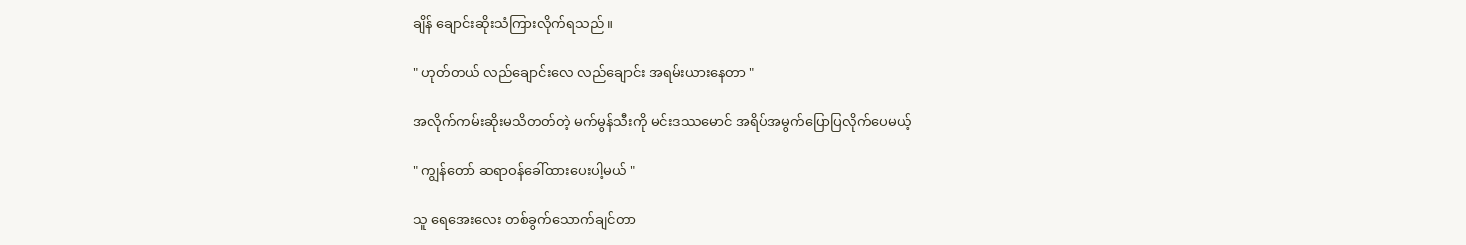ချိန် ချောင်းဆိုးသံကြားလိုက်ရသည်။

" ဟုတ်တယ် လည်ချောင်းလေ လည်ချောင်း အရမ်းယားနေတာ "

အလိုက်ကမ်းဆိုးမသိတတ်တဲ့ မက်မွန်သီးကို မင်းဒဿမောင် အရိပ်အမွက်ပြောပြလိုက်ပေမယ့်

" ကျွန်တော် ဆရာဝန်ခေါ်ထားပေးပါ့မယ် "

သူ ရေအေးလေး တစ်ခွက်သောက်ချင်တာ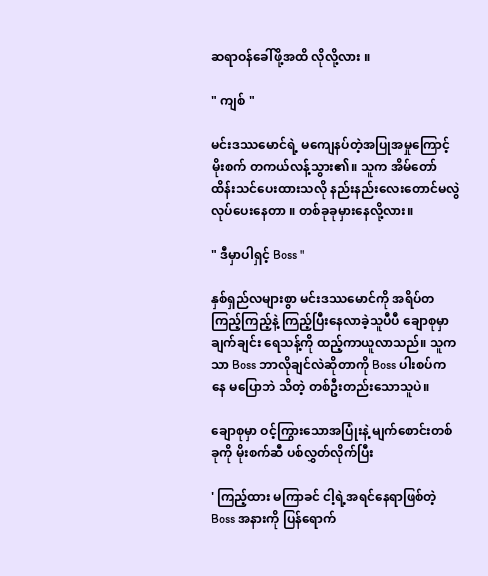ဆရာဝန်ခေါ်ဖို့အထိ လိုလို့လား ။

" ကျစ် "

မင်းဒဿမောင်ရဲ့ မကျေနပ်တဲ့အပြုအမှုကြောင့် မိုးစက် တကယ်လန့်သွား၏။ သူက အိမ်တော်ထိန်းသင်ပေးထားသလို နည်းနည်းလေးတောင်မလွဲ လုပ်ပေးနေတာ ။ တစ်ခုခုမှားနေလို့လား။

" ဒီမှာပါရှင့် Boss "

နှစ်ရှည်လများစွာ မင်းဒဿမောင်ကို အရိပ်တကြည့်ကြည့်နဲ့ ကြည့်ပြီးနေလာခဲ့သူပီပီ ချောစုမှာချက်ချင်း ရေသန့်ကို ထည့်ကာယူလာသည်။ သူကသာ Boss ဘာလိုချင်လဲဆိုတာကို Boss ပါးစပ်ကနေ မပြောဘဲ သိတဲ့ တစ်ဦးတည်းသောသူပဲ။

ချောစုမှာ ဝင့်ကြွားသောအပြုံးနဲ့ မျက်စောင်းတစ်ခုကို မိုးစက်ဆီ ပစ်လွှတ်လိုက်ပြီး

' ကြည့်ထား မကြာခင် ငါ့ရဲ့အရင်နေရာဖြစ်တဲ့ Boss အနားကို ပြန်ရောက်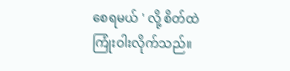စေရမယ် ' လို့ စိတ်ထဲ ကြုံးဝါးလိုက်သည်။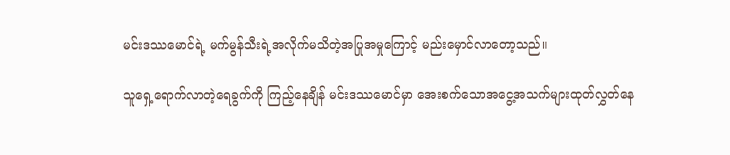မင်းဒဿမောင်ရဲ့ မက်မွန်သီးရဲ့အလိုက်မသိတဲ့အပြုအမှုကြောင့် မည်းမှောင်လာတော့သည်။

သူရှေ့ရောက်လာတဲ့ရေခွက်ကို ကြည့်နေချိန် မင်းဒဿမောင်မှာ အေးစက်သောအငွေ့အသက်များထုတ်လွှတ်နေ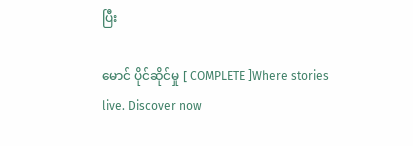ပြီး

မောင် ပိုင်ဆိုင်မှု [ COMPLETE ]Where stories live. Discover now